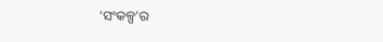‘ସଂକଳ୍ପ’ର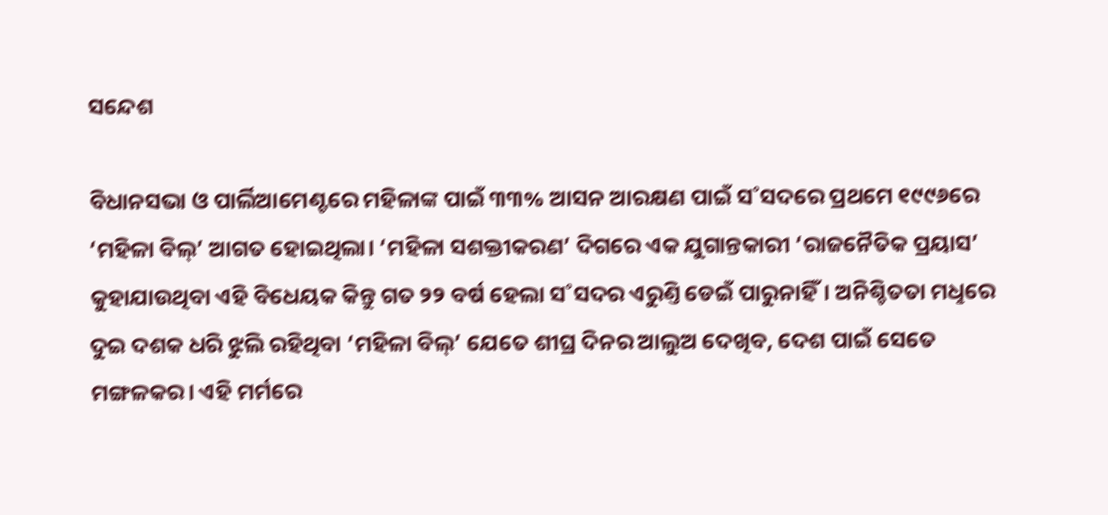ସନ୍ଦେଶ

ବିଧାନସଭା ଓ ପାର୍ଲିଆମେଣ୍ଟରେ ମହିଳାଙ୍କ ପାଇଁ ୩୩% ଆସନ ଆରକ୍ଷଣ ପାଇଁ ସ˚ସଦରେ ପ୍ରଥମେ ୧୯୯୬ରେ ‘ମହିଳା ବିଲ୍‌’ ଆଗତ ହୋଇଥିଲା। ‘ମହିଳା ସଶକ୍ତୀକରଣ’ ଦିଗରେ ଏକ ଯୁଗାନ୍ତକାରୀ ‘ରାଜନୈତିକ ପ୍ରୟାସ’ କୁହାଯାଉଥିବା ଏହି ବିଧେୟକ କିନ୍ତୁ ଗତ ୨୨ ବର୍ଷ ହେଲା ସ˚ସଦର ଏରୁଣ୍ତି ଡେଇଁ ପାରୁନାହିଁ। ଅନିଶ୍ଚିତତା ମଧୢରେ ଦୁଇ ଦଶକ ଧରି ଝୁଲି ରହିଥିବା ‘ମହିଳା ବିଲ୍‌’ ଯେତେ ଶୀଘ୍ର ଦିନର ଆଲୁଅ ଦେଖିବ, ଦେଶ ପାଇଁ ସେତେ ମଙ୍ଗଳକର। ଏହି ମର୍ମରେ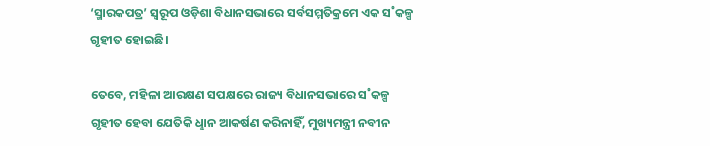‘ସ୍ମାରକପତ୍ର’ ସ୍ବରୂପ ଓଡ଼ିଶା ବିଧାନସଭାରେ ସର୍ବସମ୍ମତିକ୍ରମେ ଏକ ସ˚କଳ୍ପ ଗୃହୀତ ହୋଇଛି।

ତେବେ, ମହିଳା ଆରକ୍ଷଣ ସପକ୍ଷରେ ରାଜ୍ୟ ବିଧାନସଭାରେ ସ˚କଳ୍ପ ଗୃହୀତ ହେବା ଯେତିକି ଧୢାନ ଆକର୍ଷଣ କରିନାହିଁ, ମୁଖ୍ୟମନ୍ତ୍ରୀ ନବୀନ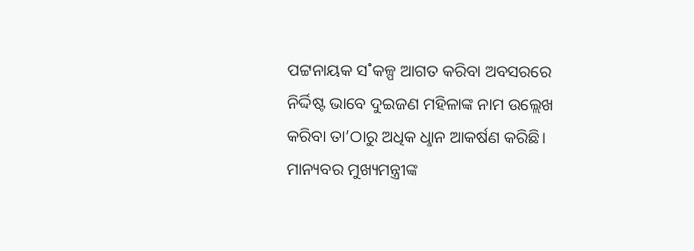ପଟ୍ଟନାୟକ ସ˚କଳ୍ପ ଆଗତ କରିବା ଅବସରରେ ନିର୍ଦ୍ଦିଷ୍ଟ ଭାବେ ଦୁଇଜଣ ମହିଳାଙ୍କ ନାମ ଉଲ୍ଲେଖ କରିବା ତା’ଠାରୁ ଅଧିକ ଧୢାନ ଆକର୍ଷଣ କରିଛି। ମାନ୍ୟବର ମୁଖ୍ୟମନ୍ତ୍ରୀଙ୍କ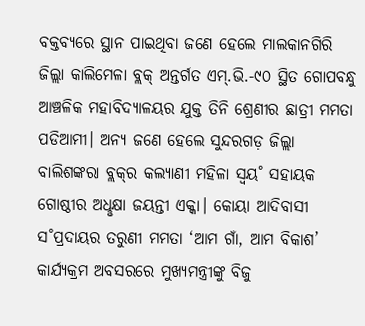ବକ୍ତବ୍ୟରେ ସ୍ଥାନ ପାଇଥିବା ଜଣେ ହେଲେ ମାଲକାନଗିରି ଜିଲ୍ଲା କାଲିମେଳା ବ୍ଲକ୍‌ ଅନ୍ତର୍ଗତ ଏମ୍‌.ଭି.-୯୦ ସ୍ଥିତ ଗୋପବନ୍ଧୁ ଆଞ୍ଚଳିକ ମହାବିଦ୍ୟାଳୟର ଯୁକ୍ତ ତିନି ଶ୍ରେଣୀର ଛାତ୍ରୀ ମମତା ପଡିଆମୀ। ଅନ୍ୟ ଜଣେ ହେଲେ ସୁନ୍ଦରଗଡ଼ ଜିଲ୍ଲା ବାଲିଶଙ୍କରା ବ୍ଲକ୍‌ର କଲ୍ୟାଣୀ ମହିଳା ସ୍ବୟ˚ ସହାୟକ ଗୋଷ୍ଠୀର ଅଧୢକ୍ଷା ଜୟନ୍ତୀ ଏକ୍କା। କୋୟା ଆଦିବାସୀ ସ˚ପ୍ରଦାୟର ତରୁଣୀ ମମତା ‘ଆମ ଗାଁ, ଆମ ବିକାଶ’ କାର୍ଯ୍ୟକ୍ରମ ଅବସରରେ ମୁଖ୍ୟମନ୍ତ୍ରୀଙ୍କୁ ବିଜୁ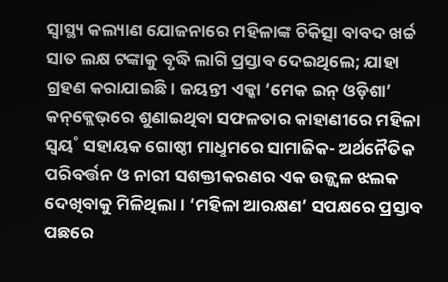ସ୍ବାସ୍ଥ୍ୟ କଲ୍ୟାଣ ଯୋଜନାରେ ମହିଳାଙ୍କ ଚିକିତ୍ସା ବାବଦ ଖର୍ଚ୍ଚ ସାତ ଲକ୍ଷ ଟଙ୍କାକୁ ବୃଦ୍ଧି ଲାଗି ପ୍ରସ୍ତାବ ଦେଇଥିଲେ; ଯାହା ଗ୍ରହଣ କରାଯାଇଛି। ଜୟନ୍ତୀ ଏକ୍କା ‘ମେକ ଇନ୍‌ ଓଡ଼ିଶା’ କନ୍‌କ୍ଲେଭ୍‌ରେ ଶୁଣାଇଥିବା ସଫଳତାର କାହାଣୀରେ ମହିଳା ସ୍ବୟ˚ ସହାୟକ ଗୋଷ୍ଠୀ ମାଧୢମରେ ସାମାଜିକ- ଅର୍ଥନୈତିକ ପରିବର୍ତ୍ତନ ଓ ନାରୀ ସଶକ୍ତୀକରଣର ଏକ ଉଜ୍ଜ୍ବଳ ଝଲକ ଦେଖିବାକୁ ମିଳିଥିଲା। ‘ମହିଳା ଆରକ୍ଷଣ’ ସପକ୍ଷରେ ପ୍ରସ୍ତାବ ପଛରେ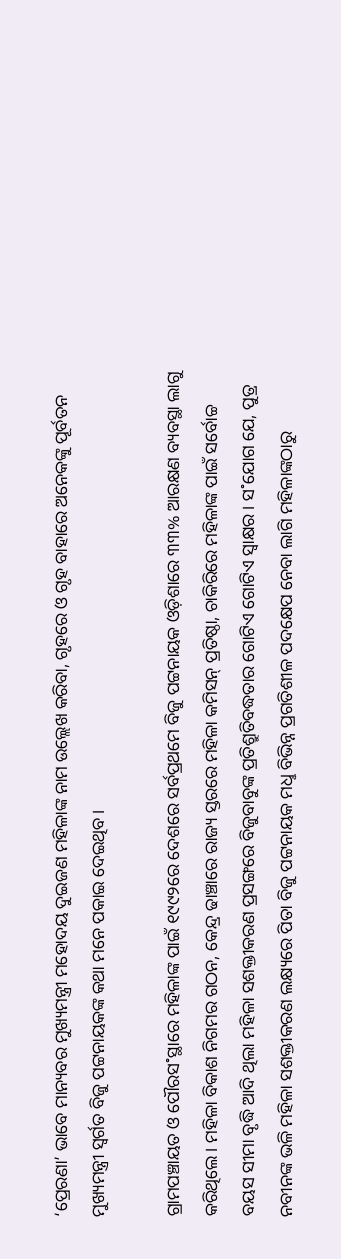‘ପ୍ରେରଣା’ ଭାବେ ମାନ୍ୟବର ମୁଖ୍ୟମନ୍ତ୍ରୀ ମହୋଦୟ ଦୁଇଜଣ ମହିଳାଙ୍କ ନାମ ଉଲ୍ଲେଖ କରିବା, ଗୃହରେ ଓ ଗୃହ ବାହାରେ ଅନେକଙ୍କୁ ପୂର୍ବତନ ମୁଖ୍ୟମନ୍ତ୍ରୀ ସ୍ବର୍ଗତ ବିଜୁ ପଟ୍ଟନାୟକଙ୍କ କଥା ମନେ ପକାଇ ଦେଇଥିବ।

ଗ୍ରାମପଞ୍ଚାୟତ ଓ ପୌରସ˚ସ୍ଥାରେ ମହିଳାଙ୍କ ପାଇଁ ୧୯୯୨ରେ ଦେଶରେ ସର୍ବପ୍ରଥମେ ବିଜୁ ପଟ୍ଟନାୟକ ଓଡ଼ିଶାରେ ୩୩% ଆରକ୍ଷଣ ବ୍ୟବସ୍ଥା ଲାଗୁ କରିଥିଲେ। ମହିଳା ବିକାଶ ନିଗମର ଗଠନ, କେନ୍ଦ୍ର ଢାଞ୍ଚାରେ ରାଜ୍ୟ ସ୍ତରରେ ମହିଳା କମିସନ୍‌ ପ୍ରତିଷ୍ଠା, ଚାକିରିରେ ମହିଳାଙ୍କ ପାଇଁ ସର୍ବୋଚ୍ଚ ବୟସ ସୀମା ବୃଦ୍ଧି ଆଦି ଥିଲା ମହିଳା ସଶକ୍ତୀକରଣ ପ୍ରସଙ୍ଗରେ ବିଜୁବାବୁଙ୍କ ପ୍ରତିଶ୍ରୁତିବଦ୍ଧତାର ଗୋଟିଏ ଗୋଟିଏ ସ୍ବାକ୍ଷର। ସ˚ଯୋଗ ଯେ, ପୁତ୍ର ନବୀନଙ୍କ ଭଳି ମହିଳା ସଶକ୍ତୀକରଣ ଲକ୍ଷ୍ୟରେ ପିତା ବିଜୁ ପଟ୍ଟନାୟକ ମଧୢ ବିଭିନ୍ନ ପ୍ରଗତିଶୀଳ ପଦକ୍ଷେପ ନେବା ଲାଗି ମହିଳାଙ୍କଠାରୁ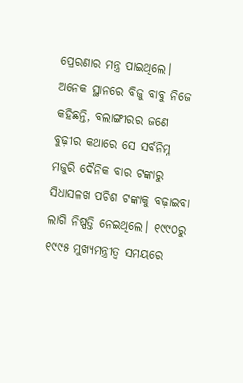ପ୍ରେରଣାର ମନ୍ତ୍ର ପାଇଥିଲେ। ଅନେକ ସ୍ଥାନରେ ବିଜୁ ବାବୁ ନିଜେ କହିଛନ୍ତି, ବଲାଙ୍ଗୀରର ଜଣେ ବୁଢ଼ୀର କଥାରେ ସେ ସର୍ବନିମ୍ନ ମଜୁରି ଦୈନିକ ବାର ଟଙ୍କାରୁ ସିଧାସଳଖ ପଚିଶ ଟଙ୍କାକୁ ବଢ଼ାଇବା ଲାଗି ନିଷ୍ପତ୍ତି ନେଇଥିଲେ। ୧୯୯୦ରୁ ୧୯୯୫ ମୁଖ୍ୟମନ୍ତ୍ରୀତ୍ବ ସମୟରେ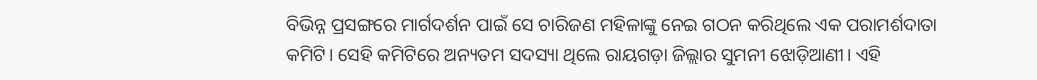ବିଭିନ୍ନ ପ୍ରସଙ୍ଗରେ ମାର୍ଗଦର୍ଶନ ପାଇଁ ସେ ଚାରିଜଣ ମହିଳାଙ୍କୁ ନେଇ ଗଠନ କରିଥିଲେ ଏକ ପରାମର୍ଶଦାତା କମିଟି। ସେହି କମିଟିରେ ଅନ୍ୟତମ ସଦସ୍ୟା ଥିଲେ ରାୟଗଡ଼ା ଜିଲ୍ଲାର ସୁମନୀ ଝୋଡ଼ିଆଣୀ। ଏହି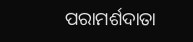ପରାମର୍ଶଦାତା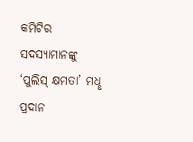କମିଟିର ସଦସ୍ୟାମାନଙ୍କୁ ‘ପୁଲିସ୍‌ କ୍ଷମତା’ ମଧୢ ପ୍ରଦାନ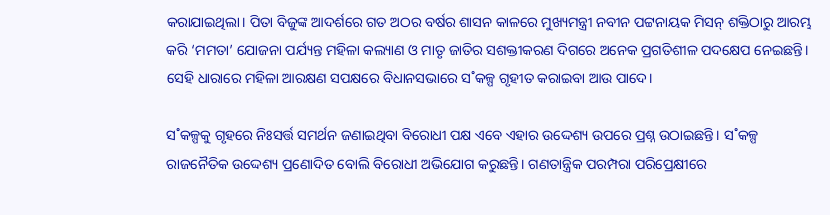କରାଯାଇଥିଲା। ପିତା ବିଜୁଙ୍କ ଆଦର୍ଶରେ ଗତ ଅଠର ବର୍ଷର ଶାସନ କାଳରେ ମୁଖ୍ୟମନ୍ତ୍ରୀ ନବୀନ ପଟ୍ଟନାୟକ ମିସନ୍‌ ଶକ୍ତିଠାରୁ ଆରମ୍ଭ କରି ‘ମମତା’ ଯୋଜନା ପର୍ଯ୍ୟନ୍ତ ମହିଳା କଲ୍ୟାଣ ଓ ମାତୃ ଜାତିର ସଶକ୍ତୀକରଣ ଦିଗରେ ଅନେକ ପ୍ରଗତିଶୀଳ ପଦକ୍ଷେପ ନେଇଛନ୍ତି। ସେହି ଧାରାରେ ମହିଳା ଆରକ୍ଷଣ ସପକ୍ଷରେ ବିଧାନସଭାରେ ସ˚କଳ୍ପ ଗୃହୀତ କରାଇବା ଆଉ ପାଦେ।

ସ˚କଳ୍ପକୁ ଗୃହରେ ନିଃସର୍ତ୍ତ ସମର୍ଥନ ଜଣାଇଥିବା ବିରୋଧୀ ପକ୍ଷ ଏବେ ଏହାର ଉଦ୍ଦେଶ୍ୟ ଉପରେ ପ୍ରଶ୍ନ ଉଠାଇଛନ୍ତି। ସ˚କଳ୍ପ ରାଜନୈତିକ ଉଦ୍ଦେଶ୍ୟ ପ୍ରଣୋଦିତ ବୋଲି ବିରୋଧୀ ଅଭିଯୋଗ କରୁଛନ୍ତି। ଗଣତାନ୍ତ୍ରିକ ପରମ୍ପରା ପରିପ୍ରେକ୍ଷୀରେ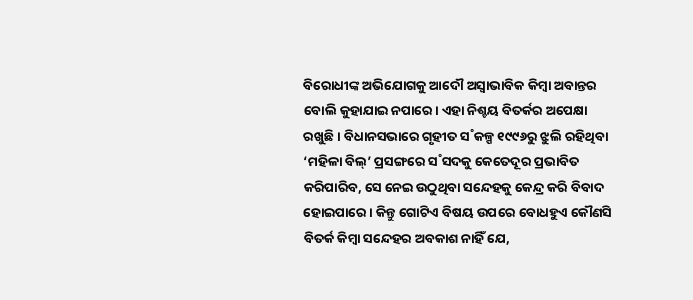ବିରୋଧୀଙ୍କ ଅଭିଯୋଗକୁ ଆଦୌ ଅସ୍ବାଭାବିକ କିମ୍ବା ଅବାନ୍ତର ବୋଲି କୁହାଯାଇ ନପାରେ। ଏହା ନିଶ୍ଚୟ ବିତର୍କର ଅପେକ୍ଷା ରଖୁଛି। ବିଧାନସଭାରେ ଗୃହୀତ ସ˚କଳ୍ପ ୧୯୯୬ରୁ ଝୁଲି ରହିଥିବା ‘ମହିଳା ବିଲ୍‌’ ପ୍ରସଙ୍ଗରେ ସ˚ସଦକୁ କେତେଦୂର ପ୍ରଭାବିତ କରିପାରିବ, ସେ ନେଇ ଉଠୁଥିବା ସନ୍ଦେହକୁ କେନ୍ଦ୍ର କରି ବିବାଦ ହୋଇପାରେ। କିନ୍ତୁ ଗୋଟିଏ ବିଷୟ ଉପରେ ବୋଧହୁଏ କୌଣସି ବିତର୍କ କିମ୍ବା ସନ୍ଦେହର ଅବକାଶ ନାହିଁ ଯେ,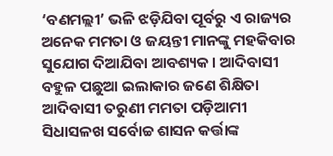‘ବଣମଲ୍ଲୀ’ ଭଳି ଝଡ଼ିଯିବା ପୂର୍ବରୁ ଏ ରାଜ୍ୟର ଅନେକ ମମତା ଓ ଜୟନ୍ତୀ ମାନଙ୍କୁ ମହକିବାର ସୁଯୋଗ ଦିଆଯିବା ଆବଶ୍ୟକ। ଆଦିବାସୀ ବହୁଳ ପଛୁଆ ଇଲାକାର ଜଣେ ଶିକ୍ଷିତା ଆଦିବାସୀ ତରୁଣୀ ମମତା ପଡ଼ିଆମୀ ସିଧାସଳଖ ସର୍ବୋଚ୍ଚ ଶାସନ କର୍ତ୍ତାଙ୍କ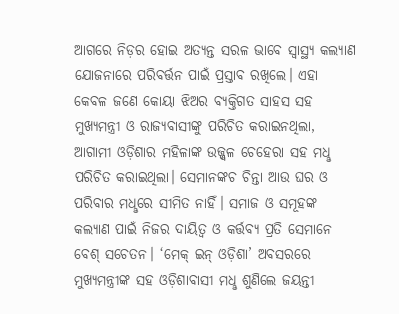ଆଗରେ ନିଡ଼ର ହୋଇ ଅତ୍ୟନ୍ତ ସରଳ ଭାବେ ସ୍ବାସ୍ଥ୍ୟ କଲ୍ୟାଣ ଯୋଜନାରେ ପରିବର୍ତ୍ତନ ପାଇଁ ପ୍ରସ୍ତାବ ରଖିଲେ। ଏହା କେବଳ ଜଣେ କୋୟା ଝିଅର ବ୍ୟକ୍ତିଗତ ସାହସ ସହ ମୁଖ୍ୟମନ୍ତ୍ରୀ ଓ ରାଜ୍ୟବାସୀଙ୍କୁ ପରିଚିତ କରାଇନଥିଲା, ଆଗାମୀ ଓଡ଼ିଶାର ମହିଳାଙ୍କ ଉଜ୍ଜ୍ବଳ ଚେହେରା ସହ ମଧୢ ପରିଚିତ କରାଇଥିଲା। ସେମାନଙ୍କଚ ଚିନ୍ତା ଆଉ ଘର ଓ ପରିବାର ମଧୢରେ ସୀମିତ ନାହିଁ। ସମାଜ ଓ ସମୂହଙ୍କ କଲ୍ୟାଣ ପାଇଁ ନିଜର ଦାୟିତ୍ବ ଓ କର୍ତ୍ତବ୍ୟ ପ୍ରତି ସେମାନେ ବେଶ୍‌ ସଚେତନ। ‘ମେକ୍‌ ଇନ୍‌ ଓଡ଼ିଶା’ ଅବସରରେ ମୁଖ୍ୟମନ୍ତ୍ରୀଙ୍କ ସହ ଓଡ଼ିଶାବାସୀ ମଧୢ ଶୁଣିଲେ ଜୟନ୍ତୀ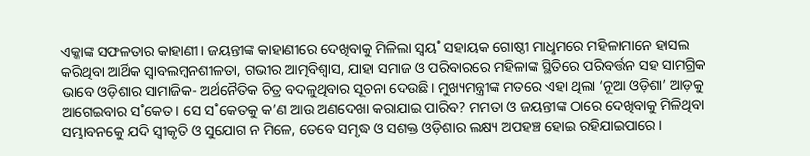ଏକ୍କାଙ୍କ ସଫଳତାର କାହାଣୀ। ଜୟନ୍ତୀଙ୍କ କାହାଣୀରେ ଦେଖିବାକୁ ମିଳିଲା ସ୍ବୟ˚ ସହାୟକ ଗୋଷ୍ଠୀ ମାଧୢମରେ ମହିଳାମାନେ ହାସଲ କରିଥିବା ଆର୍ଥିକ ସ୍ବାବଲମ୍ବନଶୀଳତା, ଗଭୀର ଆତ୍ମବିଶ୍ବାସ, ଯାହା ସମାଜ ଓ ପରିବାରରେ ମହିଳାଙ୍କ ସ୍ଥିତିରେ ପରିବର୍ତ୍ତନ ସହ ସାମଗ୍ରିକ ଭାବେ ଓଡ଼ିଶାର ସାମାଜିକ- ଅର୍ଥନୈତିକ ଚିତ୍ର ବଦଳୁଥିବାର ସୂଚନା ଦେଉଛି। ମୁଖ୍ୟମନ୍ତ୍ରୀଙ୍କ ମତରେ ଏହା ଥିଲା ‘ନୂଆ ଓଡ଼ିଶା’ ଆଡ଼କୁ ଆଗେଇବାର ସ˚କେତ। ସେ ସ˚କେତକୁ କ’ଣ ଆଉ ଅଣଦେଖା କରାଯାଇ ପାରିବ? ମମତା ଓ ଜୟନ୍ତୀଙ୍କ ଠାରେ ଦେଖିବାକୁ ମିଳିଥିବା ସମ୍ଭାବନକେୁ ଯଦି ସ୍ବୀକୃତି ଓ ସୁଯୋଗ ନ ମିଳେ, ତେବେ ସମୃଦ୍ଧ ଓ ସଶକ୍ତ ଓଡ଼ିଶାର ଲକ୍ଷ୍ୟ ଅପହଞ୍ଚ ହୋଇ ରହିଯାଇପାରେ।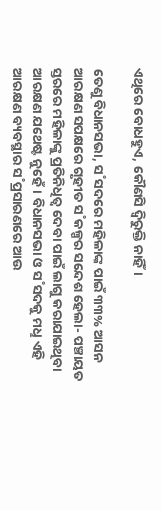ଏଥିରେ ବୋଧହୁଏ, କୌଣସି ଦ୍ବିରୁକ୍ତି ନାହିଁ।

ତେଣୁ ବିଧାନସଭା, ସ˚ସଦରେ ମହିଳାଙ୍କ ପାଇଁ ୩୩% ଆସନ ଆରକ୍ଷଣ ସପକ୍ଷରେ ଗୃହୀତ ସ˚କଳ୍ପର ସନ୍ଦେଶ ହେଲା- ପଞ୍ଚାୟତ ସ୍ତରରେ ମହିଳାଙ୍କୁ ପ୍ରତିନିଧିତ୍ବ ଦେବା ପାଇଁ ଲାଗୁ କରାଯାଇଥିବା ଆରକ୍ଷଣ ଯଥେଷ୍ଟ ନୁହେଁ। ବିଧାନସଭା ଓ ସ˚ସଦକୁ ମଧୢ ଏହି ଆରକ୍ଷଣ ବ୍ୟବସ୍ଥାର ସ˚ପ୍ରସାରଣରେ ଆଉ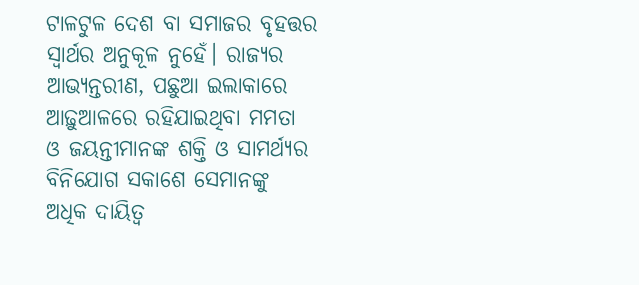ଟାଳଟୁଳ ଦେଶ ବା ସମାଜର ବୃହତ୍ତର ସ୍ବାର୍ଥର ଅନୁକୂଳ ନୁହେଁ। ରାଜ୍ୟର ଆଭ୍ୟନ୍ତରୀଣ, ପଛୁଆ ଇଲାକାରେ ଆଢ଼ୁଆଳରେ ରହିଯାଇଥିବା ମମତା ଓ ଜୟନ୍ତୀମାନଙ୍କ ଶକ୍ତି ଓ ସାମର୍ଥ୍ୟର ବିନିଯୋଗ ସକାଶେ ସେମାନଙ୍କୁ ଅଧିକ ଦାୟିତ୍ବ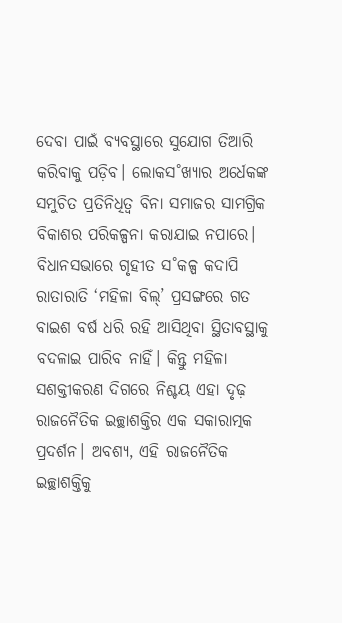ଦେବା ପାଇଁ ବ୍ୟବସ୍ଥାରେ ସୁଯୋଗ ତିଆରି କରିବାକୁ ପଡ଼ିବ। ଲୋକସ˚ଖ୍ୟାର ଅର୍ଧେକଙ୍କ ସମୁଚିତ ପ୍ରତିନିଧିତ୍ବ ବିନା ସମାଜର ସାମଗ୍ରିକ ବିକାଶର ପରିକଳ୍ପନା କରାଯାଇ ନପାରେ। ବିଧାନସଭାରେ ଗୃହୀତ ସ˚କଳ୍ପ କଦାପି ରାତାରାତି ‘ମହିଳା ବିଲ୍‌’ ପ୍ରସଙ୍ଗରେ ଗତ ବାଇଶ ବର୍ଷ ଧରି ରହି ଆସିଥିବା ସ୍ଥିତାବସ୍ଥାକୁ ବଦଳାଇ ପାରିବ ନାହିଁ। କିନ୍ତୁ ମହିଳା ସଶକ୍ତୀକରଣ ଦିଗରେ ନିଶ୍ଚୟ ଏହା ଦୃଢ଼ ରାଜନୈତିକ ଇଚ୍ଛାଶକ୍ତିର ଏକ ସକାରାତ୍ମକ ପ୍ରଦର୍ଶନ। ଅବଶ୍ୟ, ଏହି ରାଜନୈତିକ ଇଚ୍ଛାଶକ୍ତିକୁ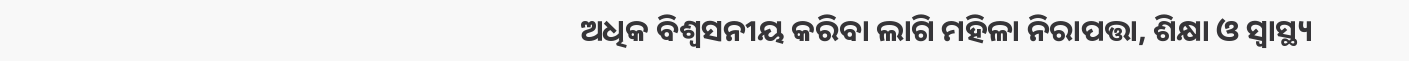ଅଧିକ ବିଶ୍ବସନୀୟ କରିବା ଲାଗି ମହିଳା ନିରାପତ୍ତା, ଶିକ୍ଷା ଓ ସ୍ବାସ୍ଥ୍ୟ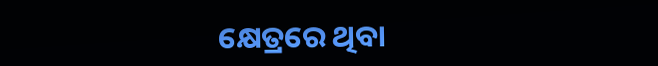କ୍ଷେତ୍ରରେ ଥିବା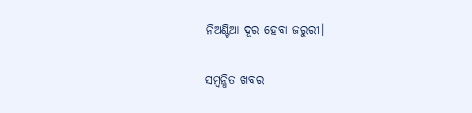ନିଅଣ୍ଟିଆ ଦୂର ହେବା ଜରୁରୀ।

ସମ୍ବନ୍ଧିତ ଖବର